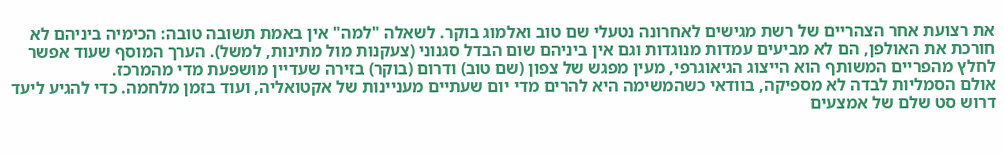את רצועת אחר הצהריים של רשת מגישים לאחרונה נטעלי שם טוב ואלמוג בוקר. לשאלה "למה" אין באמת תשובה טובה: הכימיה ביניהם לא חורכת את האולפן, הם לא מביעים עמדות מנוגדות וגם אין ביניהם שום הבדל סגנוני (צעקנות מול מתינות, למשל). הערך המוסף שעוד אפשר לחלץ מהפריים המשותף הוא הייצוג הגיאוגרפי, מעין מפגש של צפון (שם טוב) ודרום (בוקר) בזירה שעדיין מושפעת מדי מהמרכז.
אולם הסמליות לבדה לא מספיקה, בוודאי כשהמשימה היא להרים מדי יום שעתיים מעניינות של אקטואליה, ועוד בזמן מלחמה. כדי להגיע ליעד דרוש סט שלם של אמצעים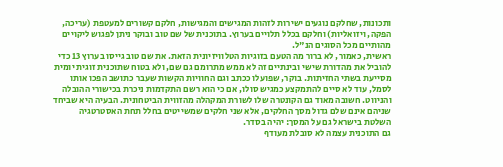ותכונות, שחלקם נוגעים ישירות לזהות המגישים והמגישות, חלקם קשורים למעטפת (עריכה, הפקה, ויזואליות) וחלקם בכלל תלויים בערוץ. בתוכנית של שם טוב ובוקר ניתן לפגוש ליקויים מהותיים מכל הסוגים הנ"ל.
ראשית, כאמור, לא ברור מה הטעם בזוגיות הטלוויזיונית הזאת. את שם טוב גייסו בערוץ 13 כדי להוביל את מהדורת שישי ובינתיים זה לא ממש מתרומם גם שם, ולא בטוח שתוכנית זוגית יומית מסייעת בשתי החזיתות. בוקר, שפועלו ככתב וגם החוויות הקשות שעבר כתושב הפכו אותו לסמל, עוד לא סיים להתמקצע כמגיש סולו, אם כי הוא רשם התקדמות ניכרת בכישורי ההובלה והניווט. חשובה מאוד גם הקונטרה שלו לשורת המקהלה מהזווית הביטחונית. הבעיה היא שביחד שניהם אינם שלם גדול מסך החלקים, אלא שני חלקים שמשייטים בחלל תחת האסטרטגיה השלטת בישראל גם על המסך: יהיה בסדר.
גם התוכנית עצמה לא סובלת מעודף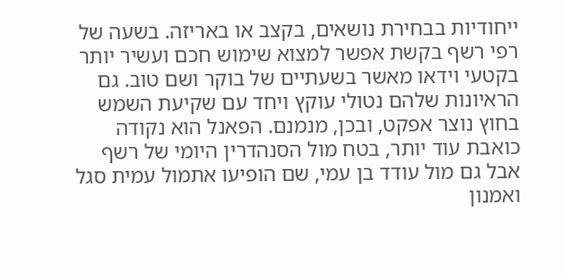ייחודיות בבחירת נושאים, בקצב או באריזה. בשעה של רפי רשף בקשת אפשר למצוא שימוש חכם ועשיר יותר בקטעי וידאו מאשר בשעתיים של בוקר ושם טוב. גם הראיונות שלהם נטולי עוקץ ויחד עם שקיעת השמש בחוץ נוצר אפקט, ובכן, מנמנם. הפאנל הוא נקודה כואבת עוד יותר, בטח מול הסנהדרין היומי של רשף אבל גם מול עודד בן עמי, שם הופיעו אתמול עמית סגל ואמנון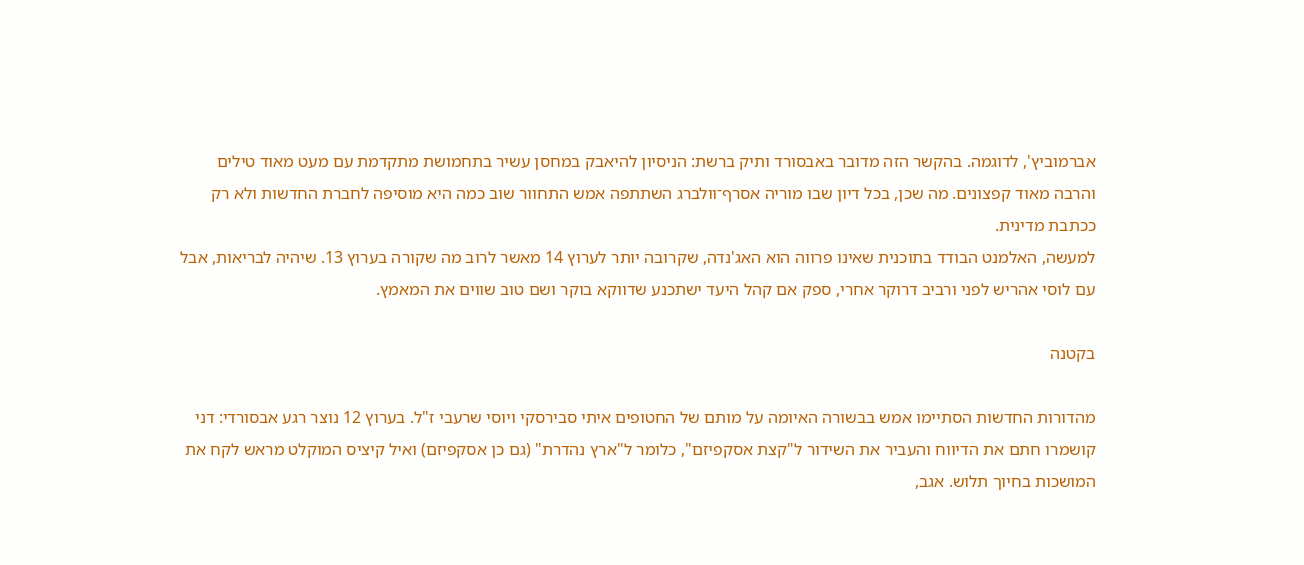אברמוביץ', לדוגמה. בהקשר הזה מדובר באבסורד ותיק ברשת: הניסיון להיאבק במחסן עשיר בתחמושת מתקדמת עם מעט מאוד טילים והרבה מאוד קפצונים. מה שכן, בכל דיון שבו מוריה אסרף־וולברג השתתפה אמש התחוור שוב כמה היא מוסיפה לחברת החדשות ולא רק ככתבת מדינית.
למעשה, האלמנט הבודד בתוכנית שאינו פרווה הוא האג'נדה, שקרובה יותר לערוץ 14 מאשר לרוב מה שקורה בערוץ 13. שיהיה לבריאות, אבל עם לוסי אהריש לפני ורביב דרוקר אחרי, ספק אם קהל היעד ישתכנע שדווקא בוקר ושם טוב שווים את המאמץ.

בקטנה

מהדורות החדשות הסתיימו אמש בבשורה האיומה על מותם של החטופים איתי סבירסקי ויוסי שרעבי ז"ל. בערוץ 12 נוצר רגע אבסורדי: דני קושמרו חתם את הדיווח והעביר את השידור ל"קצת אסקפיזם", כלומר ל"ארץ נהדרת" (גם כן אסקפיזם) ואיל קיציס המוקלט מראש לקח את המושכות בחיוך תלוש. אגב,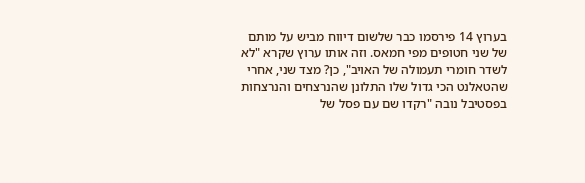בערוץ 14 פירסמו כבר שלשום דיווח מביש על מותם של שני חטופים מפי חמאס. וזה אותו ערוץ שקרא "לא לשדר חומרי תעמולה של האויב", כן? מצד שני, אחרי שהטאלנט הכי גדול שלו התלונן שהנרצחים והנרצחות בפסטיבל נובה "רקדו שם עם פסל של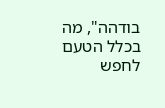בודהה", מה בכלל הטעם לחפש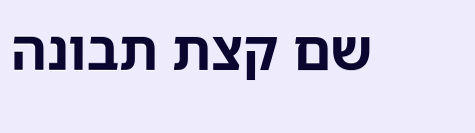שם קצת תבונה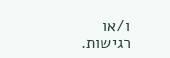ו/או רגישות.